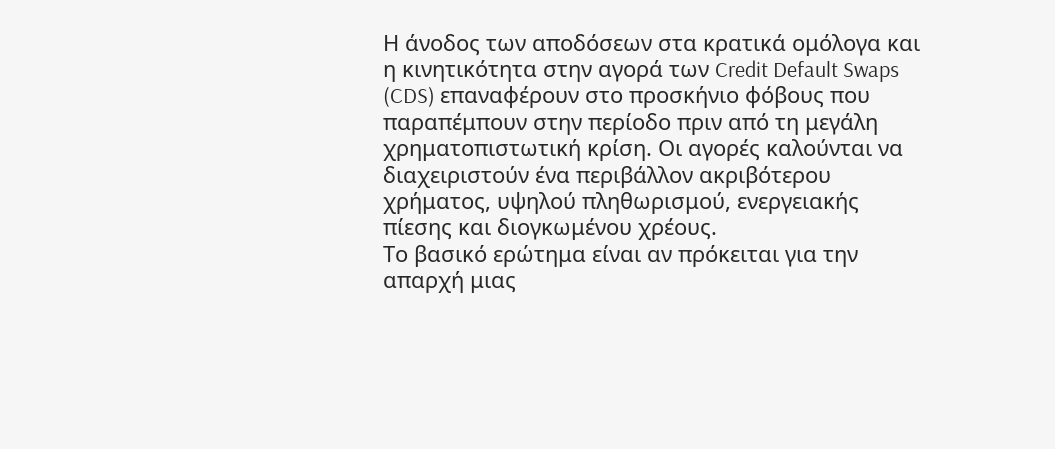Η άνοδος των αποδόσεων στα κρατικά ομόλογα και η κινητικότητα στην αγορά των Credit Default Swaps (CDS) επαναφέρουν στο προσκήνιο φόβους που παραπέμπουν στην περίοδο πριν από τη μεγάλη χρηματοπιστωτική κρίση. Οι αγορές καλούνται να διαχειριστούν ένα περιβάλλον ακριβότερου χρήματος, υψηλού πληθωρισμού, ενεργειακής πίεσης και διογκωμένου χρέους.
Το βασικό ερώτημα είναι αν πρόκειται για την απαρχή μιας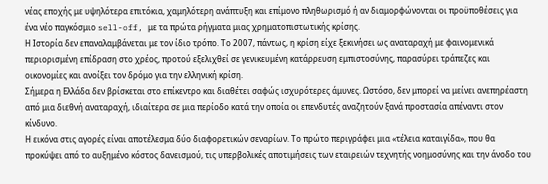νέας εποχής με υψηλότερα επιτόκια, χαμηλότερη ανάπτυξη και επίμονο πληθωρισμό ή αν διαμορφώνονται οι προϋποθέσεις για ένα νέο παγκόσμιο sell-off, με τα πρώτα ρήγματα μιας χρηματοπιστωτικής κρίσης.
Η Ιστορία δεν επαναλαμβάνεται με τον ίδιο τρόπο. Το 2007, πάντως, η κρίση είχε ξεκινήσει ως αναταραχή με φαινομενικά περιορισμένη επίδραση στο χρέος, προτού εξελιχθεί σε γενικευμένη κατάρρευση εμπιστοσύνης, παρασύρει τράπεζες και οικονομίες και ανοίξει τον δρόμο για την ελληνική κρίση.
Σήμερα η Ελλάδα δεν βρίσκεται στο επίκεντρο και διαθέτει σαφώς ισχυρότερες άμυνες. Ωστόσο, δεν μπορεί να μείνει ανεπηρέαστη από μια διεθνή αναταραχή, ιδιαίτερα σε μια περίοδο κατά την οποία οι επενδυτές αναζητούν ξανά προστασία απέναντι στον κίνδυνο.
Η εικόνα στις αγορές είναι αποτέλεσμα δύο διαφορετικών σεναρίων. Το πρώτο περιγράφει μια «τέλεια καταιγίδα», που θα προκύψει από το αυξημένο κόστος δανεισμού, τις υπερβολικές αποτιμήσεις των εταιρειών τεχνητής νοημοσύνης και την άνοδο του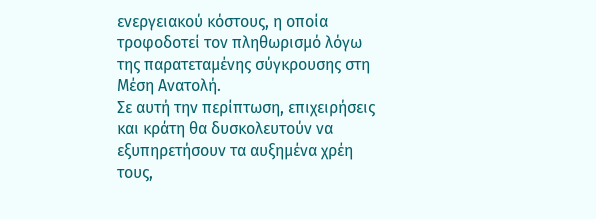ενεργειακού κόστους, η οποία τροφοδοτεί τον πληθωρισμό λόγω της παρατεταμένης σύγκρουσης στη Μέση Ανατολή.
Σε αυτή την περίπτωση, επιχειρήσεις και κράτη θα δυσκολευτούν να εξυπηρετήσουν τα αυξημένα χρέη τους,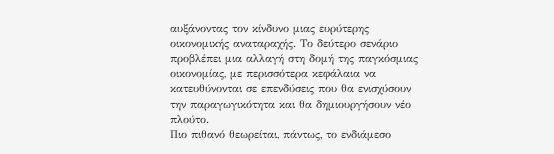αυξάνοντας τον κίνδυνο μιας ευρύτερης οικονομικής αναταραχής. Το δεύτερο σενάριο προβλέπει μια αλλαγή στη δομή της παγκόσμιας οικονομίας, με περισσότερα κεφάλαια να κατευθύνονται σε επενδύσεις που θα ενισχύσουν την παραγωγικότητα και θα δημιουργήσουν νέο πλούτο.
Πιο πιθανό θεωρείται, πάντως, το ενδιάμεσο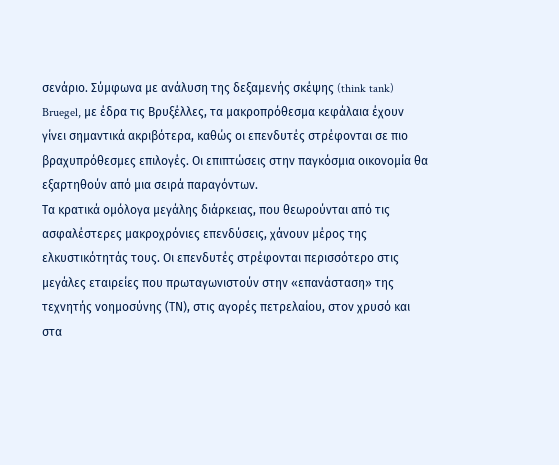σενάριο. Σύμφωνα με ανάλυση της δεξαμενής σκέψης (think tank) Bruegel, με έδρα τις Βρυξέλλες, τα μακροπρόθεσμα κεφάλαια έχουν γίνει σημαντικά ακριβότερα, καθώς οι επενδυτές στρέφονται σε πιο βραχυπρόθεσμες επιλογές. Οι επιπτώσεις στην παγκόσμια οικονομία θα εξαρτηθούν από μια σειρά παραγόντων.
Τα κρατικά ομόλογα μεγάλης διάρκειας, που θεωρούνται από τις ασφαλέστερες μακροχρόνιες επενδύσεις, χάνουν μέρος της ελκυστικότητάς τους. Οι επενδυτές στρέφονται περισσότερο στις μεγάλες εταιρείες που πρωταγωνιστούν στην «επανάσταση» της τεχνητής νοημοσύνης (ΤΝ), στις αγορές πετρελαίου, στον χρυσό και στα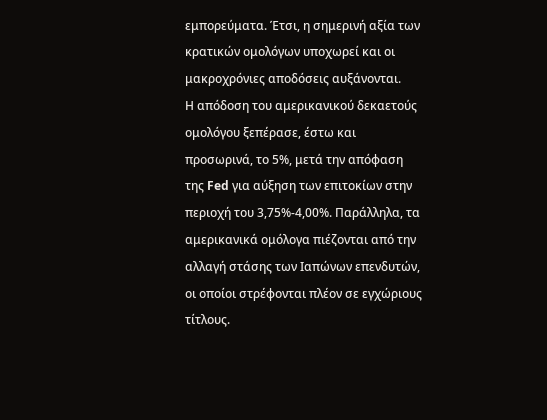εμπορεύματα. Έτσι, η σημερινή αξία των κρατικών ομολόγων υποχωρεί και οι μακροχρόνιες αποδόσεις αυξάνονται.
Η απόδοση του αμερικανικού δεκαετούς ομολόγου ξεπέρασε, έστω και προσωρινά, το 5%, μετά την απόφαση της Fed για αύξηση των επιτοκίων στην περιοχή του 3,75%-4,00%. Παράλληλα, τα αμερικανικά ομόλογα πιέζονται από την αλλαγή στάσης των Ιαπώνων επενδυτών, οι οποίοι στρέφονται πλέον σε εγχώριους τίτλους.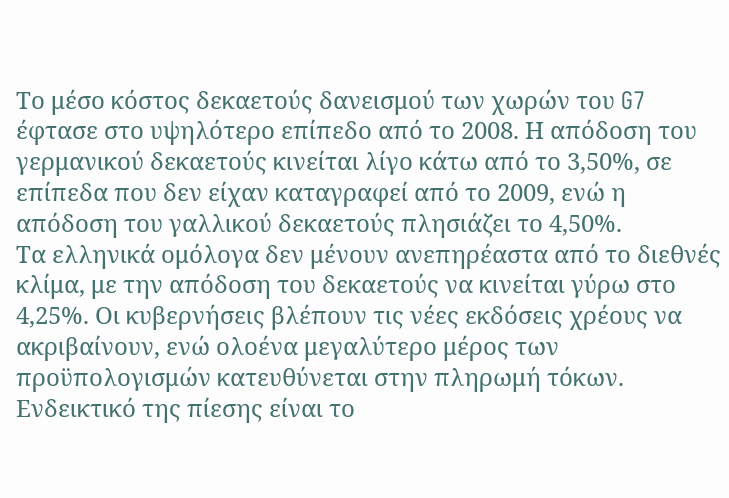Το μέσο κόστος δεκαετούς δανεισμού των χωρών του G7 έφτασε στο υψηλότερο επίπεδο από το 2008. Η απόδοση του γερμανικού δεκαετούς κινείται λίγο κάτω από το 3,50%, σε επίπεδα που δεν είχαν καταγραφεί από το 2009, ενώ η απόδοση του γαλλικού δεκαετούς πλησιάζει το 4,50%.
Τα ελληνικά ομόλογα δεν μένουν ανεπηρέαστα από το διεθνές κλίμα, με την απόδοση του δεκαετούς να κινείται γύρω στο 4,25%. Οι κυβερνήσεις βλέπουν τις νέες εκδόσεις χρέους να ακριβαίνουν, ενώ ολοένα μεγαλύτερο μέρος των προϋπολογισμών κατευθύνεται στην πληρωμή τόκων.
Ενδεικτικό της πίεσης είναι το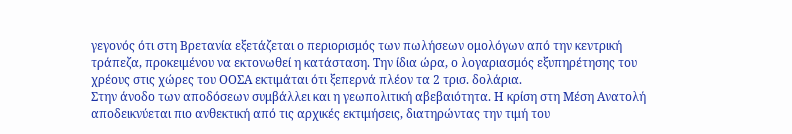γεγονός ότι στη Βρετανία εξετάζεται ο περιορισμός των πωλήσεων ομολόγων από την κεντρική τράπεζα, προκειμένου να εκτονωθεί η κατάσταση. Την ίδια ώρα, ο λογαριασμός εξυπηρέτησης του χρέους στις χώρες του ΟΟΣΑ εκτιμάται ότι ξεπερνά πλέον τα 2 τρισ. δολάρια.
Στην άνοδο των αποδόσεων συμβάλλει και η γεωπολιτική αβεβαιότητα. Η κρίση στη Μέση Ανατολή αποδεικνύεται πιο ανθεκτική από τις αρχικές εκτιμήσεις, διατηρώντας την τιμή του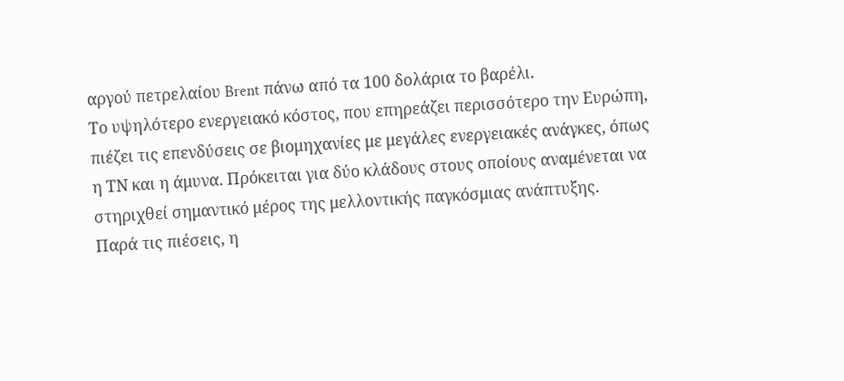αργού πετρελαίου Brent πάνω από τα 100 δολάρια το βαρέλι.
Το υψηλότερο ενεργειακό κόστος, που επηρεάζει περισσότερο την Ευρώπη, πιέζει τις επενδύσεις σε βιομηχανίες με μεγάλες ενεργειακές ανάγκες, όπως η ΤΝ και η άμυνα. Πρόκειται για δύο κλάδους στους οποίους αναμένεται να στηριχθεί σημαντικό μέρος της μελλοντικής παγκόσμιας ανάπτυξης.
Παρά τις πιέσεις, η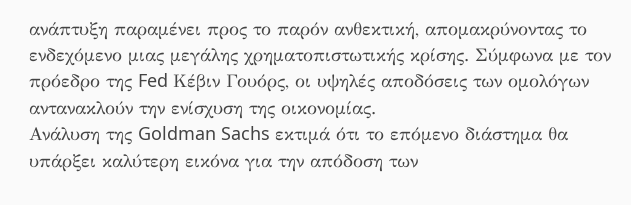ανάπτυξη παραμένει προς το παρόν ανθεκτική, απομακρύνοντας το ενδεχόμενο μιας μεγάλης χρηματοπιστωτικής κρίσης. Σύμφωνα με τον πρόεδρο της Fed Κέβιν Γουόρς, οι υψηλές αποδόσεις των ομολόγων αντανακλούν την ενίσχυση της οικονομίας.
Ανάλυση της Goldman Sachs εκτιμά ότι το επόμενο διάστημα θα υπάρξει καλύτερη εικόνα για την απόδοση των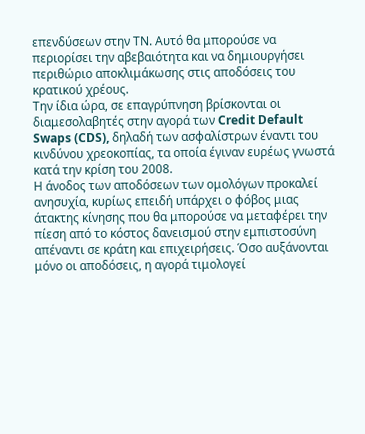επενδύσεων στην ΤΝ. Αυτό θα μπορούσε να περιορίσει την αβεβαιότητα και να δημιουργήσει περιθώριο αποκλιμάκωσης στις αποδόσεις του κρατικού χρέους.
Την ίδια ώρα, σε επαγρύπνηση βρίσκονται οι διαμεσολαβητές στην αγορά των Credit Default Swaps (CDS), δηλαδή των ασφαλίστρων έναντι του κινδύνου χρεοκοπίας, τα οποία έγιναν ευρέως γνωστά κατά την κρίση του 2008.
Η άνοδος των αποδόσεων των ομολόγων προκαλεί ανησυχία, κυρίως επειδή υπάρχει ο φόβος μιας άτακτης κίνησης που θα μπορούσε να μεταφέρει την πίεση από το κόστος δανεισμού στην εμπιστοσύνη απέναντι σε κράτη και επιχειρήσεις. Όσο αυξάνονται μόνο οι αποδόσεις, η αγορά τιμολογεί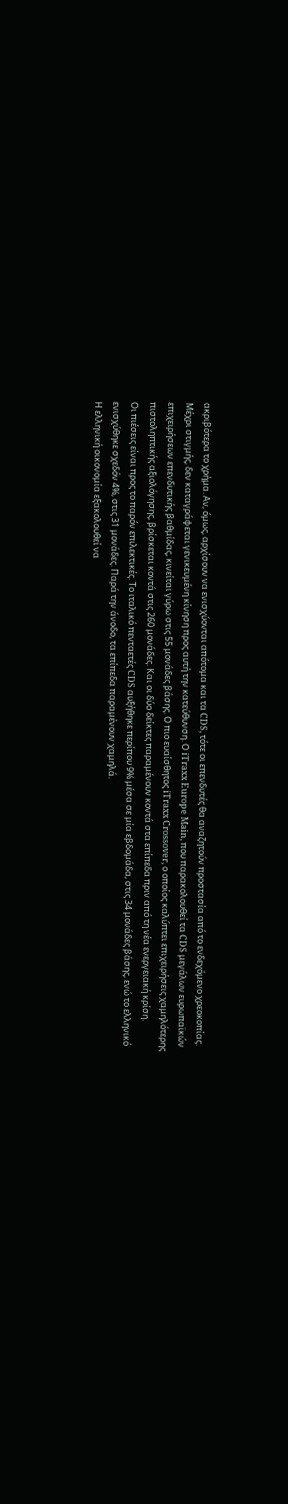ακριβότερα το χρήμα. Αν, όμως, αρχίσουν να ενισχύονται απότομα και τα CDS, τότε οι επενδυτές θα αναζητούν προστασία από το ενδεχόμενο χρεοκοπίας.
Μέχρι στιγμής, δεν καταγράφεται γενικευμένη κίνηση προς αυτή την κατεύθυνση. Ο iTraxx Europe Main, που παρακολουθεί τα CDS μεγάλων ευρωπαϊκών επιχειρήσεων επενδυτικής βαθμίδας, κινείται γύρω στις 55 μονάδες βάσης. Ο πιο ευαίσθητος iTraxx Crossover, ο οποίος καλύπτει επιχειρήσεις χαμηλότερης πιστοληπτικής αξιολόγησης, βρίσκεται κοντά στις 260 μονάδες. Και οι δύο δείκτες παραμένουν κοντά στα επίπεδα πριν από τη νέα ενεργειακή κρίση.
Οι πιέσεις είναι προς το παρόν επιλεκτικές. Το ιταλικό πενταετές CDS αυξήθηκε περίπου 9% μέσα σε μία εβδομάδα, στις 34 μονάδες βάσης, ενώ το ελληνικό ενισχύθηκε σχεδόν 4%, στις 31 μονάδες. Παρά την άνοδο, τα επίπεδα παραμένουν χαμηλά.
Η ελληνική οικονομία εξακολουθεί να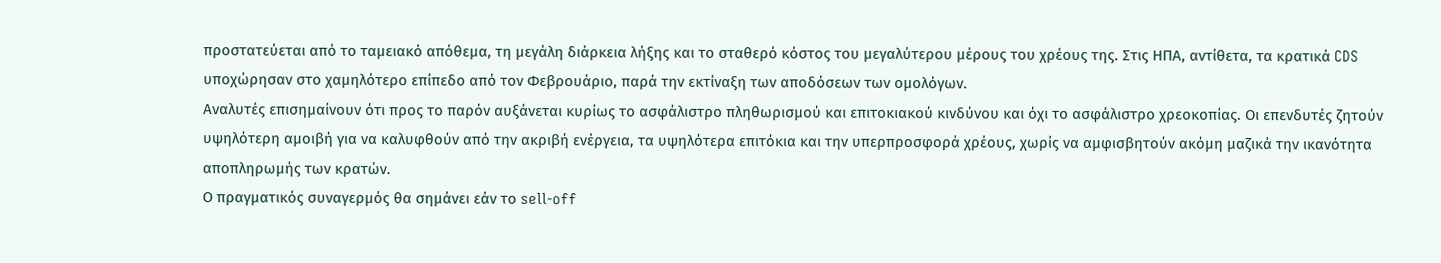προστατεύεται από το ταμειακό απόθεμα, τη μεγάλη διάρκεια λήξης και το σταθερό κόστος του μεγαλύτερου μέρους του χρέους της. Στις ΗΠΑ, αντίθετα, τα κρατικά CDS υποχώρησαν στο χαμηλότερο επίπεδο από τον Φεβρουάριο, παρά την εκτίναξη των αποδόσεων των ομολόγων.
Αναλυτές επισημαίνουν ότι προς το παρόν αυξάνεται κυρίως το ασφάλιστρο πληθωρισμού και επιτοκιακού κινδύνου και όχι το ασφάλιστρο χρεοκοπίας. Οι επενδυτές ζητούν υψηλότερη αμοιβή για να καλυφθούν από την ακριβή ενέργεια, τα υψηλότερα επιτόκια και την υπερπροσφορά χρέους, χωρίς να αμφισβητούν ακόμη μαζικά την ικανότητα αποπληρωμής των κρατών.
Ο πραγματικός συναγερμός θα σημάνει εάν το sell-off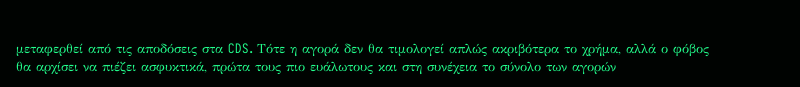μεταφερθεί από τις αποδόσεις στα CDS. Τότε η αγορά δεν θα τιμολογεί απλώς ακριβότερα το χρήμα, αλλά ο φόβος θα αρχίσει να πιέζει ασφυκτικά, πρώτα τους πιο ευάλωτους και στη συνέχεια το σύνολο των αγορών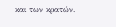και των κρατών.